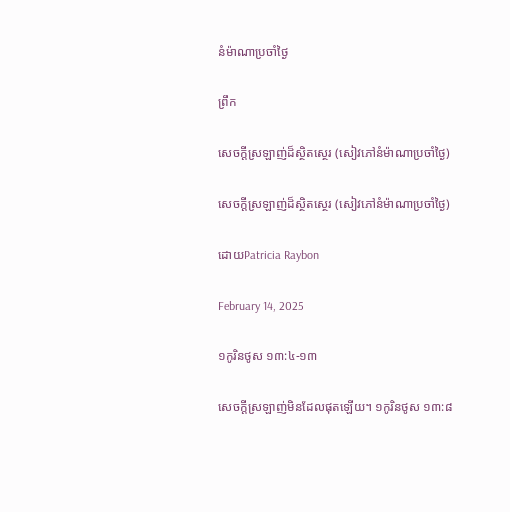នំម៉ាណាប្រចាំថ្ងៃ

ព្រឹក

សេចក្តីស្រឡាញ់ដ៏ស្ថិតស្ថេរ (សៀវភៅនំម៉ាណាប្រចាំថ្ងៃ)

សេចក្តីស្រឡាញ់ដ៏ស្ថិតស្ថេរ (សៀវភៅនំម៉ាណាប្រចាំថ្ងៃ)

ដោយPatricia Raybon

February 14, 2025

១កូរិនថូស ១៣:៤-១៣

សេចក្តីស្រឡាញ់មិនដែលផុតឡើយ។ ១កូរិនថូស ១៣:៨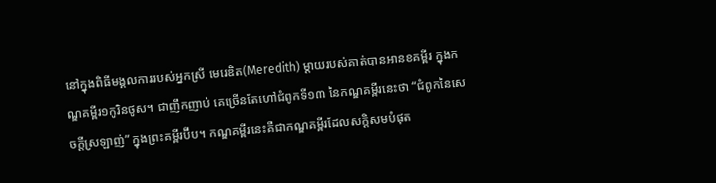នៅក្នុងពិធីមង្គលការរបស់អ្នកស្រី មេរេឌិត(Meredith) ម្តាយរបស់គាត់បានអានខគម្ពីរ ក្នុងកណ្ឌគម្ពីរ១កូរិនថូស។ ជាញឹកញាប់ គេច្រើនតែហៅជំពូកទី១៣ នៃកណ្ឌគម្ពីរនេះថា “ជំពូកនៃសេចក្តីស្រឡាញ់” ក្នុងព្រះគម្ពីរប៊ីប។ កណ្ឌគម្ពីរនេះគឺជាកណ្ឌគម្ពីរដែលសក្ដិសមបំផុត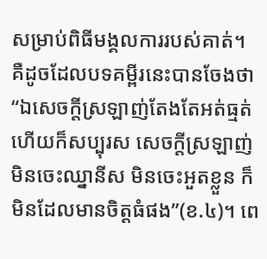សម្រាប់ពិធីមង្គលការរបស់គាត់។ គឺដូចដែលបទគម្ពីរនេះបានចែងថា “ឯសេចក្តីស្រឡាញ់តែងតែអត់ធ្មត់ ហើយក៏សប្បុរស សេចក្តីស្រឡាញ់មិនចេះឈ្នានីស មិនចេះអួតខ្លួន ក៏មិនដែលមានចិត្តធំផង”(ខ.៤)។ ពេ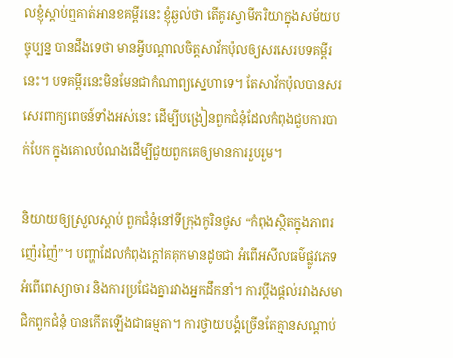លខ្ញុំស្តាប់ឮគាត់អានខគម្ពីរនេះ ខ្ញុំឆ្ងល់ថា តើគូរស្វាមីភរិយាក្នុងសម័យបច្ចុប្បន្ន បានដឹងទេថា មានអ្វីបណ្តាលចិត្តសាវ័កប៉ុលឲ្យសរសេរបទគម្ពីរនេះ។ បទគម្ពីរនេះមិនមែនជាកំណាព្យស្នេហាទេ។ តែសាវ័កប៉ុលបានសរសេរពាក្យពេចន៍ទាំងអស់នេះ ដើម្បីបង្រៀនពួកជំនុំដែលកំពុងជួបការបាក់បែក ក្នុងគោលបំណងដើម្បីជួយពួកគេឲ្យមានការរួបរួម។

និយាយឲ្យស្រួលស្តាប់ ពួកជំនុំនៅទីក្រុងកូរិនថូស “កំពុងស្ថិតក្នុងភាពរញ៉េរញ៉ៃ”។ បញ្ហាដែលកំពុងក្តៅគគុកមានដូចជា អំពើអសីលធម៌ផ្លូវភេទ អំពើពេស្យាចារ និងការប្រជែងគ្នារវាងអ្នកដឹកនាំ។ ការប្តឹងផ្តល់រវាងសមាជិកពួកជំនុំ បានកើតឡើងជាធម្មតា។ ការថ្វាយបង្គំច្រើនតែគ្មានសណ្ដាប់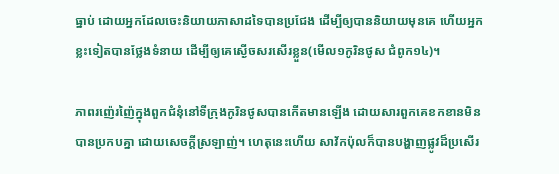ធ្នាប់ ដោយអ្នកដែលចេះនិយាយភាសាដទៃបានប្រជែង ដើម្បីឲ្យបាននិយាយមុនគេ ហើយអ្នកខ្លះទៀតបានថ្លែងទំនាយ ដើម្បីឲ្យគេស្ងើចសរសើរខ្លួន(មើល១កូរិនថូស ជំពូក១៤)។

ភាពរញ៉េរញ៉ៃក្នុងពួកជំនុំនៅទីក្រុងកូរិនថូសបានកើតមានឡើង ដោយសារពួកគេខកខានមិនបានប្រកបគ្នា ដោយសេចក្តីស្រឡាញ់។ ហេតុនេះហើយ សាវ័កប៉ុលក៏បានបង្ហាញផ្លូវដ៏ប្រសើរ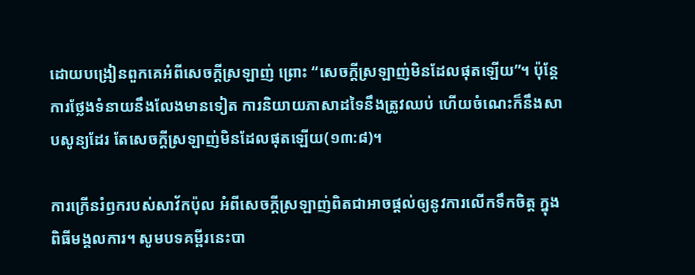ដោយបង្រៀនពួកគេអំពីសេចក្តីស្រឡាញ់ ព្រោះ “សេចក្តីស្រឡាញ់មិនដែលផុតឡើយ”។ ប៉ុន្តែ ការថ្លែងទំនាយនឹងលែងមានទៀត ការនិយាយភាសាដទៃនឹងត្រូវឈប់ ហើយចំណេះក៏នឹងសាបសូន្យដែរ តែសេចក្តីស្រឡាញ់មិនដែលផុតឡើយ(១៣:៨)។

ការក្រើនរំឭករបស់សាវ័កប៉ុល អំពីសេចក្តីស្រឡាញ់ពិតជាអាចផ្តល់ឲ្យនូវការលើកទឹកចិត្ត ក្នុងពិធីមង្គលការ។ សូមបទគម្ពីរនេះបា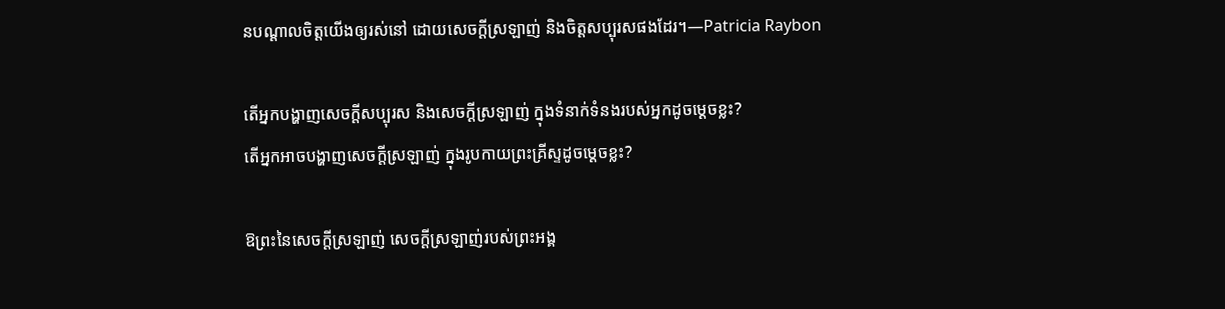នបណ្តាលចិត្តយើងឲ្យរស់នៅ ដោយសេចក្តីស្រឡាញ់ និងចិត្តសប្បុរសផងដែរ។—Patricia Raybon

តើអ្នកបង្ហាញសេចក្តីសប្បុរស និងសេចក្តីស្រឡាញ់ ក្នុងទំនាក់ទំនងរបស់អ្នកដូចម្តេចខ្លះ?
តើអ្នកអាចបង្ហាញសេចក្តីស្រឡាញ់ ក្នុងរូបកាយព្រះគ្រីស្ទដូចម្តេចខ្លះ?

ឱព្រះនៃសេចក្តីស្រឡាញ់ សេចក្តីស្រឡាញ់របស់ព្រះអង្គ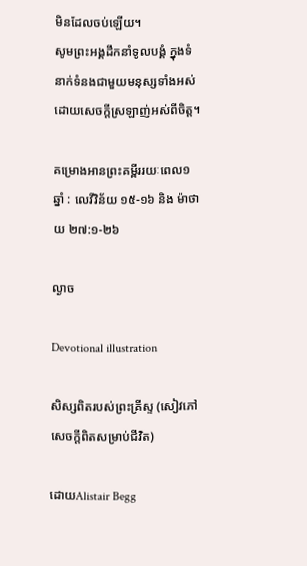មិនដែលចប់ឡើយ។
សូមព្រះអង្គដឹកនាំទូលបង្គំ ក្នុងទំនាក់ទំនងជាមួយមនុស្សទាំងអស់ ដោយសេចក្តីស្រឡាញ់អស់ពីចិត្ត។

គម្រោងអានព្រះគម្ពីររយៈពេល១ឆ្នាំ : លេវីវិន័យ ១៥-១៦ និង ម៉ាថាយ ២៧:១-២៦

ល្ងាច

Devotional illustration

សិស្សពិតរបស់ព្រះគ្រីស្ទ (សៀវភៅសេចក្ដីពិតសម្រាប់ជីវិត)

ដោយAlistair Begg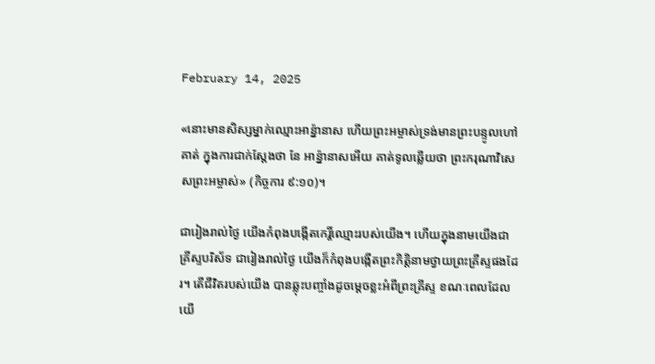February 14, 2025

«នោះមានសិស្សម្នាក់ឈ្មោះអាន៉្នានាស ហើយព្រះអម្ចាស់ទ្រង់មានព្រះបន្ទូលហៅគាត់ ក្នុងការជាក់ស្តែងថា នែ អាន៉្នានាសអើយ គាត់ទូលឆ្លើយថា ព្រះករុណាវិសេសព្រះអម្ចាស់» (កិច្ចការ ៩:១០)។

ជារៀងរាល់ថ្ងៃ យើងកំពុងបង្កើតកេរ្តិ៍ឈ្មោះរបស់យើង។ ហើយក្នុងនាមយើងជាគ្រីស្ទបរិស័ទ ជារៀងរាល់ថ្ងៃ យើងក៏កំពុងបង្កើតព្រះកិត្តិនាមថ្វាយព្រះគ្រីស្ទផងដែរ។ តើជីវិតរបស់យើង បានឆ្លុះបញ្ចាំងដូចម្ដេចខ្លះអំពីព្រះគ្រីស្ទ ខណៈពេលដែលយើ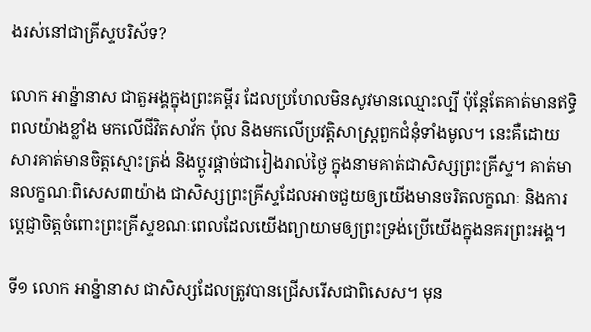ងរស់នៅជាគ្រីស្ទបរិស័ទ?

លោក អាន៉្នានាស ជាតួអង្គក្នុងព្រះគម្ពីរ ដែលប្រហែលមិនសូវមានឈ្មោះល្បី ប៉ុន្តែតែគាត់មានឥទ្ធិពលយ៉ាងខ្លាំង មកលើជីវិតសាវ័ក ប៉ុល និងមកលើប្រវត្តិសាស្ត្រពួកជំនុំទាំងមូល។ នេះគឺដោយសារគាត់មានចិត្តស្មោះត្រង់ និងប្ដូរផ្តាច់ជារៀងរាល់ថ្ងៃ ក្នុងនាមគាត់ជាសិស្សព្រះគ្រីស្ទ។ គាត់មានលក្ខណៈពិសេស៣យ៉ាង ជាសិស្សព្រះគ្រីស្ទដែលអាចជួយឲ្យយើងមានចរិតលក្ខណៈ និងការប្ដេជ្ញាចិត្តចំពោះព្រះគ្រីស្ទខណៈពេលដែលយើងព្យាយាមឲ្យព្រះទ្រង់ប្រើយើងក្នុងនគរព្រះអង្គ។

ទី១ លោក អាន៉្នានាស ជាសិស្សដែលត្រូវបានជ្រើសរើសជាពិសេស។ មុន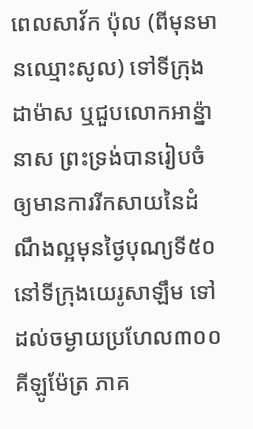ពេលសាវ័ក ប៉ុល (ពីមុនមានឈ្មោះសូល) ទៅទីក្រុងដាម៉ាស ឬជួបលោកអាន៉្នានាស ព្រះទ្រង់បានរៀបចំឲ្យមានការរីកសាយនៃដំណឹងល្អមុនថ្ងៃបុណ្យទី៥០ នៅទីក្រុងយេរូសាឡឹម ទៅដល់ចម្ងាយប្រហែល៣០០គីឡូម៉ែត្រ ភាគ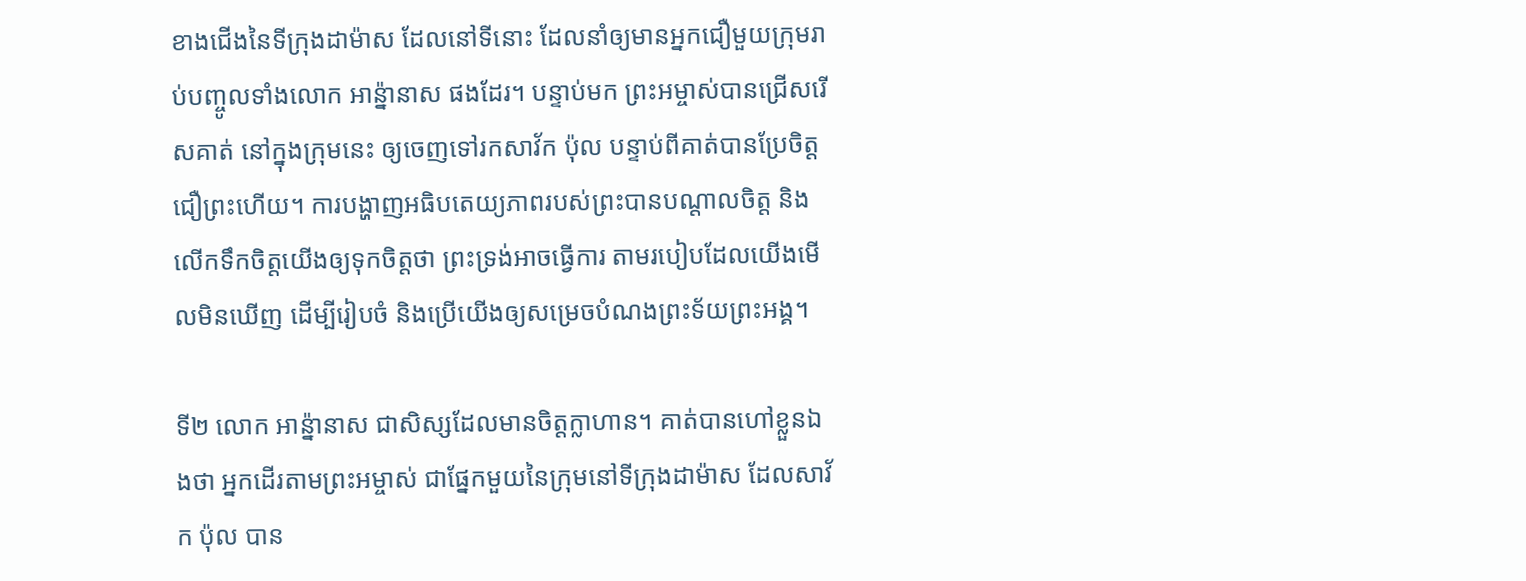ខាងជើងនៃទីក្រុងដាម៉ាស ដែលនៅទីនោះ ដែលនាំឲ្យមានអ្នកជឿមួយក្រុមរាប់បញ្ចូលទាំងលោក អាន្ន៉ានាស ផងដែរ។ បន្ទាប់មក ព្រះអម្ចាស់បានជ្រើសរើសគាត់ នៅក្នុងក្រុមនេះ ឲ្យចេញទៅរកសាវ័ក ប៉ុល បន្ទាប់ពីគាត់បានប្រែចិត្តជឿព្រះហើយ។ ការបង្ហាញអធិបតេយ្យភាពរបស់ព្រះបានបណ្ដាលចិត្ត និងលើកទឹកចិត្តយើងឲ្យទុកចិត្តថា ព្រះទ្រង់អាចធ្វើការ តាមរបៀបដែលយើងមើលមិនឃើញ ដើម្បីរៀបចំ និងប្រើយើងឲ្យសម្រេចបំណងព្រះទ័យព្រះអង្គ។

ទី២ លោក អាន៉្នានាស ជាសិស្សដែលមានចិត្តក្លាហាន។ គាត់បានហៅខ្លួនឯងថា អ្នកដើរតាមព្រះអម្ចាស់ ជាផ្នែកមួយនៃក្រុមនៅទីក្រុងដាម៉ាស ដែលសាវ័ក ប៉ុល បាន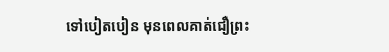ទៅបៀតបៀន មុនពេលគាត់ជឿព្រះ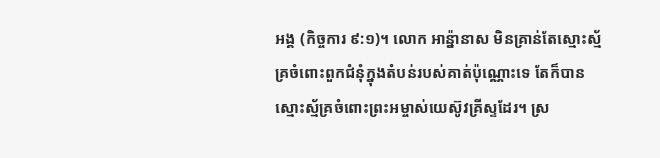អង្គ (កិច្ចការ ៩:១)។ លោក អាន៉្នានាស មិនគ្រាន់តែស្មោះស្ម័គ្រចំពោះពួកជំនុំក្នុងតំបន់របស់គាត់ប៉ុណ្ណោះទេ តែក៏បានស្មោះស្ម័គ្រចំពោះព្រះអម្ចាស់យេស៊ូវគ្រីស្ទដែរ។ ស្រ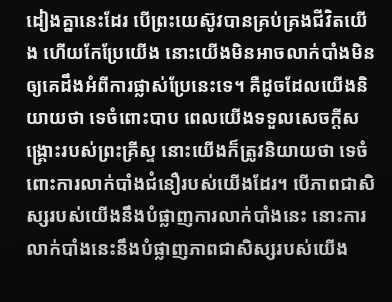ដៀងគ្នានេះដែរ បើព្រះយេស៊ូវបានគ្រប់គ្រងជីវិតយើង ហើយកែប្រែយើង នោះយើងមិនអាចលាក់បាំងមិនឲ្យគេដឹងអំពីការផ្លាស់ប្រែនេះទេ។ គឺដូចដែលយើងនិយាយថា ទេចំពោះបាប ពេលយើងទទួលសេចក្តីសង្គ្រោះរបស់ព្រះគ្រីស្ទ នោះយើងក៏ត្រូវនិយាយថា ទេចំពោះការលាក់បាំងជំនឿរបស់យើងដែរ។ បើភាពជាសិស្សរបស់យើងនឹងបំផ្លាញការលាក់បាំងនេះ នោះការលាក់បាំងនេះនឹងបំផ្លាញភាពជាសិស្សរបស់យើង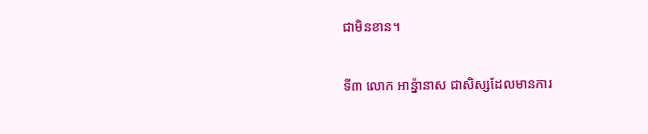ជាមិនខាន។

ទី៣ លោក អាន៉្នានាស ជាសិស្សដែលមានការ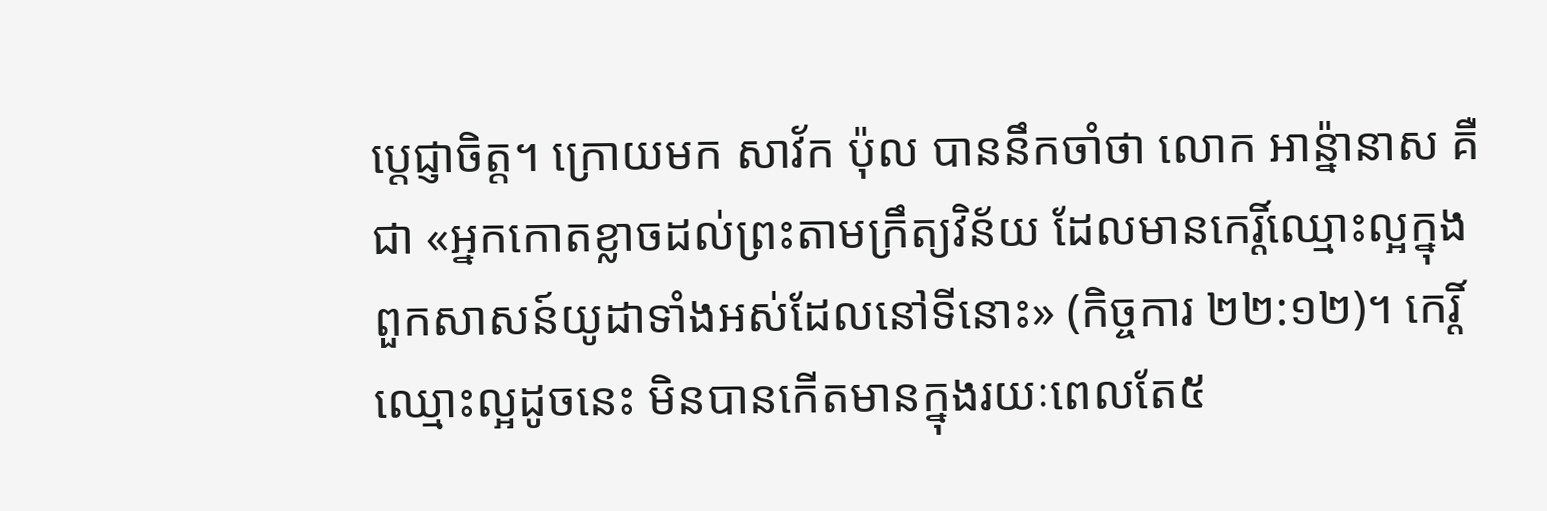ប្ដេជ្ញាចិត្ត។ ក្រោយមក សាវ័ក ប៉ុល បាននឹកចាំថា លោក អាន៉្នានាស គឺជា «អ្នកកោតខ្លាចដល់ព្រះតាមក្រឹត្យវិន័យ ដែលមានកេរ្តិ៍ឈ្មោះល្អក្នុងពួកសាសន៍យូដាទាំងអស់ដែលនៅទីនោះ» (កិច្ចការ ២២:១២)។ កេរ្តិ៍ឈ្មោះល្អដូចនេះ មិនបានកើតមានក្នុងរយៈពេលតែ៥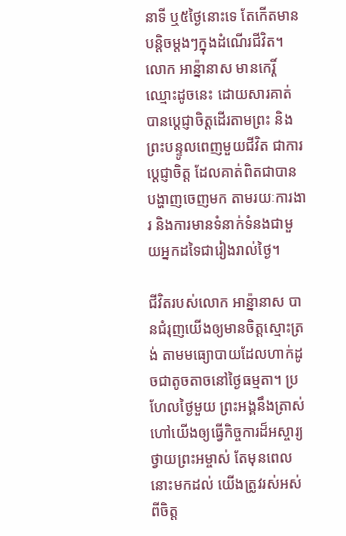នាទី ឬ៥ថ្ងៃនោះទេ តែកើតមានបន្តិចម្តងៗក្នុងដំណើរជីវិត។ លោក អាន៉្នានាស មានកេរ្តិ៍ឈ្មោះដូចនេះ ដោយសារគាត់បានប្ដេជ្ញាចិត្តដើរតាមព្រះ និងព្រះបន្ទូលពេញមួយជីវិត ជាការប្ដេជ្ញាចិត្ត ដែលគាត់ពិតជាបានបង្ហាញចេញមក តាមរយៈការងារ និងការមានទំនាក់ទំនងជាមួយអ្នកដទៃជារៀងរាល់ថ្ងៃ។

ជីវិតរបស់លោក អាន៉្នានាស បានជំរុញយើងឲ្យមានចិត្តស្មោះត្រង់ តាមមធ្យោបាយដែលហាក់ដូចជាតូចតាចនៅថ្ងៃធម្មតា។ ប្រហែលថ្ងៃមួយ ព្រះអង្គនឹងត្រាស់ហៅយើងឲ្យធ្វើកិច្ចការដ៏អស្ចារ្យថ្វាយព្រះអម្ចាស់ តែមុនពេលនោះមកដល់ យើងត្រូវរស់អស់ពីចិត្ត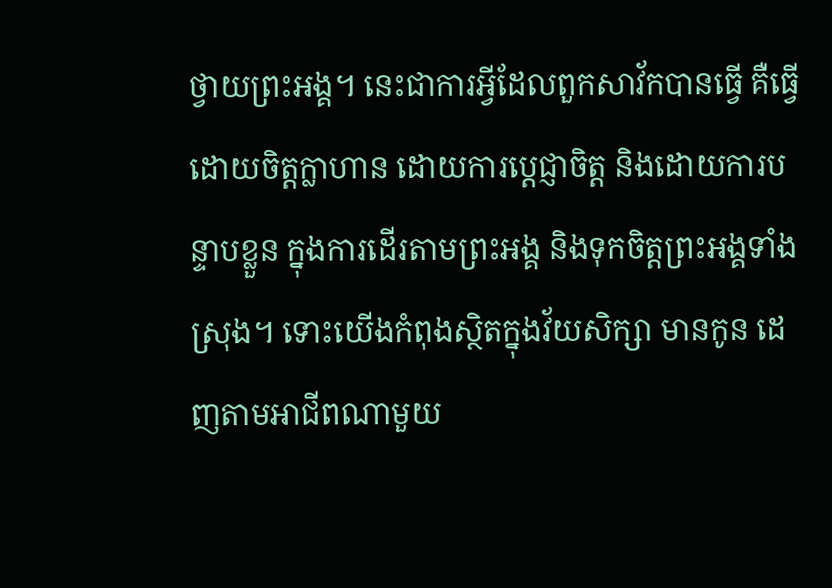ថ្វាយព្រះអង្គ។ នេះជាការអ្វីដែលពួកសាវ័កបានធ្វើ គឺធ្វើដោយចិត្តក្លាហាន ដោយការប្ដេជ្ញាចិត្ត និងដោយការបន្ទាបខ្លួន ក្នុងការដើរតាមព្រះអង្គ និងទុកចិត្តព្រះអង្គទាំងស្រុង។ ទោះយើងកំពុងស្ថិតក្នុងវ័យសិក្សា មានកូន ដេញតាមអាជីពណាមួយ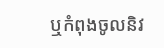ឬកំពុងចូលនិវ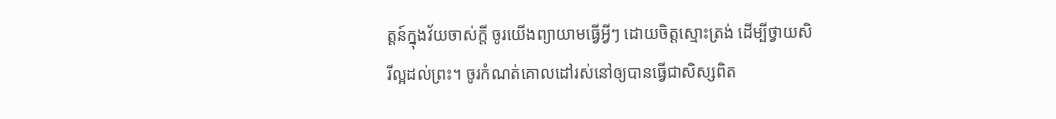ត្តន៍ក្នុងវ័យចាស់ក្តី ចូរយើងព្យាយាមធ្វើអ្វីៗ ដោយចិត្តស្មោះត្រង់ ដើម្បីថ្វាយសិរីល្អដល់ព្រះ។ ចូរកំណត់គោលដៅរស់នៅឲ្យបានធ្វើជាសិស្សពិត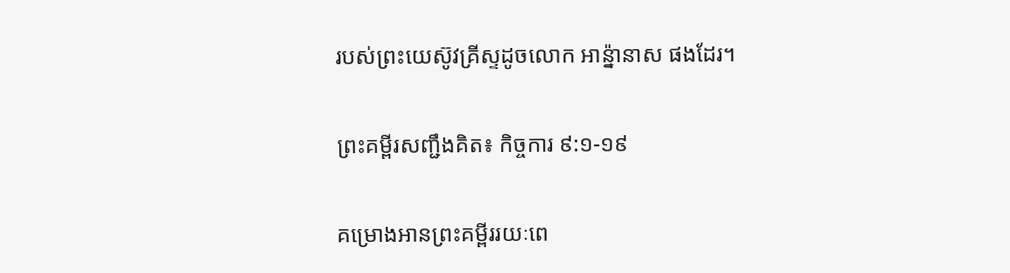របស់ព្រះយេស៊ូវគ្រីស្ទដូចលោក អាន្ន៉ានាស ផងដែរ។

ព្រះគម្ពីរសញ្ជឹងគិត៖ កិច្ចការ ៩:១-១៩

គម្រោងអានព្រះគម្ពីររយៈពេ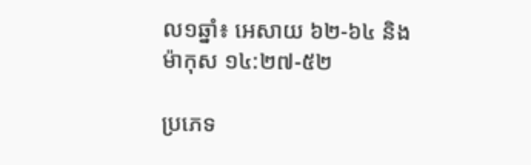ល១ឆ្នាំ៖ អេសាយ ៦២-៦៤ និងម៉ាកុស ១៤:២៧-៥២

ប្រភេទ